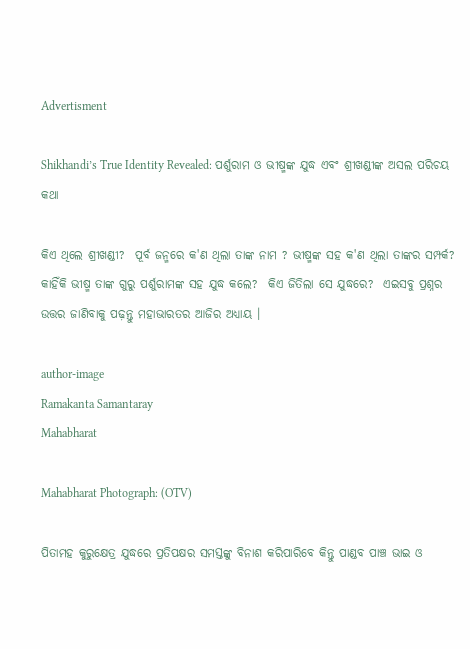Advertisment

Shikhandi’s True Identity Revealed: ପର୍ଶୁରାମ ଓ ଭୀଷ୍ମଙ୍କ ଯୁଦ୍ଧ ଏବଂ ଶ୍ରୀଖଣ୍ଡୀଙ୍କ ଅସଲ ପରିଚୟ କଥା

କିଏ ଥିଲେ ଶ୍ରୀଖଣ୍ଡୀ?  ପୂର୍ବ ଜନ୍ମରେ କ'ଣ ଥିଲା ତାଙ୍କ ନାମ ? ଭୀଷ୍ମଙ୍କ ସହ କ'ଣ ଥିଲା ତାଙ୍କର ସମ୍ପର୍କ?  କାହିଁକି ଭୀଷ୍ମ ତାଙ୍କ ଗୁରୁ ପର୍ଶୁରାମଙ୍କ ସହ ଯୁଦ୍ଧ କଲେ?  କିଏ ଜିତିଲା ସେ ଯୁଦ୍ଧରେ?  ଏଇସବୁ ପ୍ରଶ୍ନର ଉତ୍ତର ଜାଣିବାକୁ ପଢ଼ନ୍ତୁ ମହାଭାରତର ଆଜିର ଅଧ୍ୟାୟ ।

author-image
Ramakanta Samantaray
Mahabharat

Mahabharat Photograph: (OTV)

ପିତାମହ କୁରୁକ୍ଷେତ୍ର ଯୁଦ୍ଧରେ ପ୍ରତିପକ୍ଷର ସମସ୍ତଙ୍କୁ ବିନାଶ କରିପାରିବେ କିନ୍ତୁ ପାଣ୍ଡବ ପାଞ୍ଚ ଭାଇ ଓ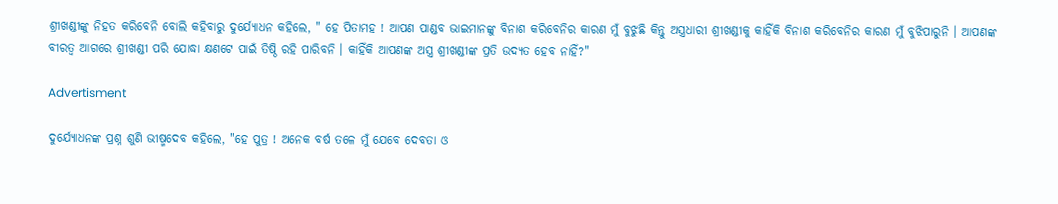ଶ୍ରୀଖଣ୍ଡୀଙ୍କୁ ନିହତ କରିବେନି ବୋଲି କହିବାରୁ ଦୁର୍ଯ୍ୟୋଧନ କହିଲେ, " ହେ ପିତାମହ ! ଆପଣ ପାଣ୍ଡବ ଭାଇମାନଙ୍କୁ ବିନାଶ କରିବେନିର କାରଣ ମୁଁ ବୁଝୁଛି କିନ୍ତୁ ଅସ୍ତ୍ରଧାରୀ ଶ୍ରୀଖଣ୍ଡୀକୁ କାହିଁକି ବିନାଶ କରିବେନିର କାରଣ ମୁଁ ବୁଝିପାରୁନି । ଆପଣଙ୍କ ବୀରତ୍ୱ ଆଗରେ ଶ୍ରୀଖଣ୍ଡୀ ପରି ଯୋଦ୍ଧା କ୍ଷଣଟେ ପାଇଁ ତିଷ୍ଠି ରହି ପାରିବନି । କାହିଁକି ଆପଣଙ୍କ ଅସ୍ତ୍ର ଶ୍ରୀଖଣ୍ଡୀଙ୍କ ପ୍ରତି ଉଦ୍ୟତ ହେବ ନାହିଁ?"

Advertisment

ଦୁର୍ଯ୍ୟୋଧନଙ୍କ ପ୍ରଶ୍ନ ଶୁଣି ଭୀଷ୍ମଦେବ କହିଲେ, "ହେ ପୁତ୍ର ! ଅନେକ ବର୍ଷ ତଳେ ମୁଁ ଯେବେ ଦେବତା ଓ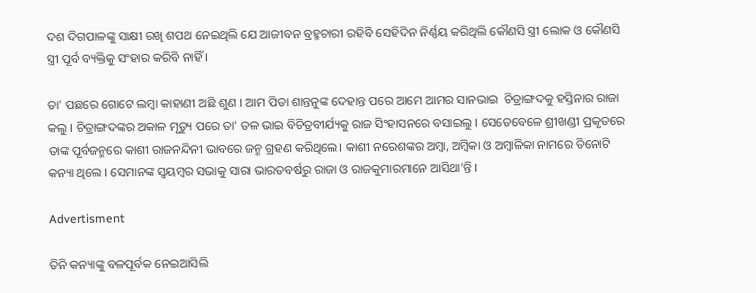ଦଶ ଦିଗପାଳଙ୍କୁ ସାକ୍ଷୀ ରଖି ଶପଥ ନେଇଥିଲି ଯେ ଆଜୀବନ ବ୍ରହ୍ମଚାରୀ ରହିବି ସେହିଦିନ ନିର୍ଣ୍ଣୟ କରିଥିଲି କୌଣସି ସ୍ତ୍ରୀ ଲୋକ ଓ କୌଣସି ସ୍ତ୍ରୀ ପୂର୍ବ ବ୍ୟକ୍ତିକୁ ସଂହାର କରିବି ନାହିଁ ।

ତା' ପଛରେ ଗୋଟେ ଲମ୍ବା କାହାଣୀ ଅଛି ଶୁଣ । ଆମ ପିତା ଶାନ୍ତନୁଙ୍କ ଦେହାନ୍ତ ପରେ ଆମେ ଆମର ସାନଭାଇ  ଚିତ୍ରାଙ୍ଗଦକୁ ହସ୍ତିନାର ରାଜା କଲୁ । ଚିତ୍ରାଙ୍ଗଦଙ୍କର ଅକାଳ ମୃତ୍ୟୁ ପରେ ତା' ତଳ ଭାଇ ବିଚିତ୍ରବୀର୍ଯ୍ୟକୁ ରାଜ ସିଂହାସନରେ ବସାଇଲୁ । ସେତେବେଳେ ଶ୍ରୀଖଣ୍ଡୀ ପ୍ରକୃତରେ ତାଙ୍କ ପୂର୍ବଜନ୍ମରେ କାଶୀ ରାଜନନ୍ଦିନୀ ଭାବରେ ଜନ୍ମ ଗ୍ରହଣ କରିଥିଲେ। କାଶୀ ନରେଶଙ୍କର ଅମ୍ବା, ଅମ୍ବିକା ଓ ଅମ୍ବାଳିକା ନାମରେ ତିନୋଟି କନ୍ୟା ଥିଲେ । ସେମାନଙ୍କ ସ୍ୱୟମ୍ବର ସଭାକୁ ସାରା ଭାରତବର୍ଷରୁ ରାଜା ଓ ରାଜକୁମାରମାନେ ଆସିଥା'ନ୍ତି ।

Advertisment

ତିନି କନ୍ୟାଙ୍କୁ ବଳପୂର୍ବକ ନେଇଆସିଲି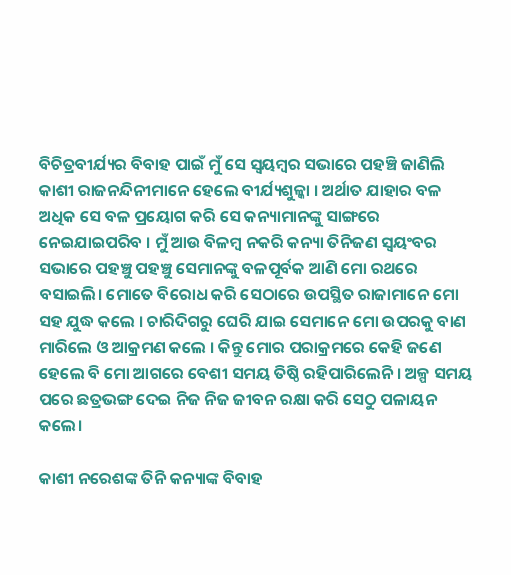ବିଚିତ୍ରବୀର୍ଯ୍ୟର ବିବାହ ପାଇଁ ମୁଁ ସେ ସ୍ୱୟମ୍ବର ସଭାରେ ପହଞ୍ଚି ଜାଣିଲି କାଶୀ ରାଜନନ୍ଦିନୀମାନେ ହେଲେ ବୀର୍ଯ୍ୟଶୁଳ୍କା । ଅର୍ଥାତ ଯାହାର ବଳ ଅଧିକ ସେ ବଳ ପ୍ରୟୋଗ କରି ସେ କନ୍ୟାମାନଙ୍କୁ ସାଙ୍ଗରେ ନେଇଯାଇପରିବ । ମୁଁ ଆଉ ବିଳମ୍ବ ନକରି କନ୍ୟା ତିନିଜଣ ସ୍ୱୟଂବର ସଭାରେ ପହଞ୍ଚୁ ପହଞ୍ଚୁ ସେମାନଙ୍କୁ ବଳପୂର୍ବକ ଆଣି ମୋ ରଥରେ ବସାଇଲି। ମୋତେ ବିରୋଧ କରି ସେଠାରେ ଉପସ୍ଥିତ ରାଜାମାନେ ମୋ ସହ ଯୁଦ୍ଧ କଲେ । ଚାରିଦିଗରୁ ଘେରି ଯାଇ ସେମାନେ ମୋ ଉପରକୁ ବାଣ ମାରିଲେ ଓ ଆକ୍ରମଣ କଲେ । କିନ୍ତୁ ମୋର ପରାକ୍ରମରେ କେହି ଜଣେ ହେଲେ ବି ମୋ ଆଗରେ ବେଶୀ ସମୟ ତିଷ୍ଠି ରହିପାରିଲେନି । ଅଳ୍ପ ସମୟ ପରେ ଛତ୍ରଭଙ୍ଗ ଦେଇ ନିଜ ନିଜ ଜୀବନ ରକ୍ଷା କରି ସେଠୁ ପଳାୟନ କଲେ।

କାଶୀ ନରେଶଙ୍କ ତିନି କନ୍ୟାଙ୍କ ବିବାହ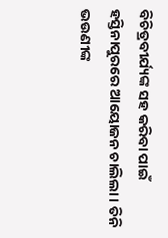ବିଚିତ୍ରବୀର୍ଯ୍ୟଙ୍କ ସହ କରିବା ପାଇଁ ହସ୍ତିନାପୁରରେ ଆୟୋଜନ ଚାଲିଲା । ତିନି ଭଉଣୀଙ୍କ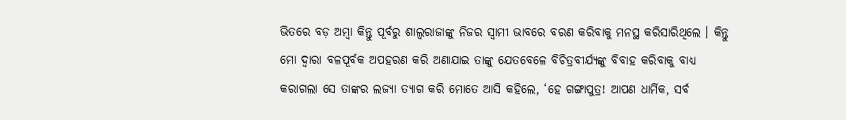ଭିତରେ ବଡ଼ ଅମ୍ବା କିନ୍ତୁ ପୂର୍ବରୁ ଶାଲ୍ୱରାଜାଙ୍କୁ ନିଜର ସ୍ୱାମୀ ଭାବରେ ବରଣ କରିବାକୁ ମନସ୍ଥ କରିସାରିଥିଲେ । କିନ୍ତୁ ମୋ ଦ୍ୱାରା ବଳପୂର୍ବକ ଅପହରଣ କରି ଅଣାଯାଇ ତାଙ୍କୁ ଯେତବେଳେ ବିଚିତ୍ରବୀର୍ଯ୍ୟଙ୍କୁ ବିବାହ କରିବାକୁ ବାଧ୍ୟ କରାଗଲା ସେ ତାଙ୍କର ଲଜ୍ୟା ତ୍ୟାଗ କରି ମୋତେ ଆସି କହିଲେ, ‘ହେ ଗଙ୍ଗାପୁତ୍ର! ଆପଣ ଧାର୍ମିକ, ସର୍ବ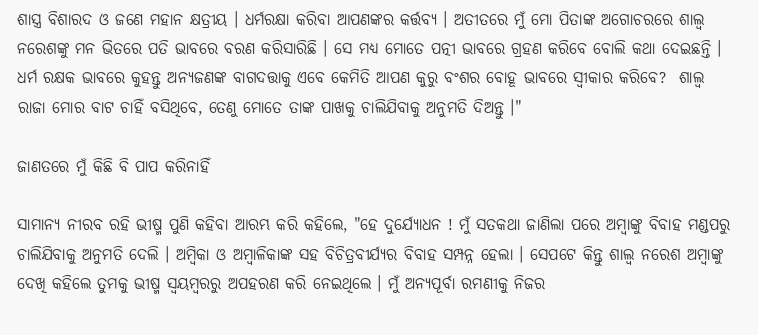ଶାସ୍ତ୍ର ବିଶାରଦ ଓ ଜଣେ ମହାନ କ୍ଷତ୍ରୀୟ । ଧର୍ମରକ୍ଷା କରିବା ଆପଣଙ୍କର କର୍ତ୍ତବ୍ୟ । ଅତୀତରେ ମୁଁ ମୋ ପିତାଙ୍କ ଅଗୋଚରରେ ଶାଲ୍ୱ ନରେଶଙ୍କୁ ମନ ଭିତରେ ପତି ଭାବରେ ବରଣ କରିସାରିଛି । ସେ ମଧ୍ୟ ମୋତେ ପତ୍ନୀ ଭାବରେ ଗ୍ରହଣ କରିବେ ବୋଲି କଥା ଦେଇଛନ୍ତି । ଧର୍ମ ରକ୍ଷକ ଭାବରେ କୁହନ୍ତୁ ଅନ୍ୟଜଣଙ୍କ ବାଗଦତ୍ତାକୁ ଏବେ କେମିତି ଆପଣ କୁରୁ ବଂଶର ବୋହୂ ଭାବରେ ସ୍ୱୀକାର କରିବେ?  ଶାଲ୍ୱ ରାଜା ମୋର ବାଟ ଚାହିଁ ବସିଥିବେ, ତେଣୁ ମୋତେ ତାଙ୍କ ପାଖକୁ ଚାଲିଯିବାକୁ ଅନୁମତି ଦିଅନ୍ତୁ ।"

ଜାଣତରେ ମୁଁ କିଛି ବି ପାପ କରିନାହିଁ

ସାମାନ୍ୟ ନୀରବ ରହି ଭୀଷ୍ମ ପୁଣି କହିବା ଆରମ୍ଭ କରି କହିଲେ, "ହେ ଦୁର୍ଯ୍ୟୋଧନ ! ମୁଁ ସତକଥା ଜାଣିଲା ପରେ ଅମ୍ବାଙ୍କୁ ବିବାହ ମଣ୍ଡପରୁ ଚାଲିଯିବାକୁ ଅନୁମତି ଦେଲି । ଅମ୍ବିକା ଓ ଅମ୍ବାଳିକାଙ୍କ ସହ ବିଚିତ୍ରବୀର୍ଯ୍ୟର ବିବାହ ସମ୍ପନ୍ନ ହେଲା । ସେପଟେ କିନ୍ତୁ ଶାଲ୍ୱ ନରେଶ ଅମ୍ବାଙ୍କୁ ଦେଖି କହିଲେ ତୁମକୁ ଭୀଷ୍ମ ସ୍ୱୟମ୍ବରରୁ ଅପହରଣ କରି ନେଇଥିଲେ । ମୁଁ ଅନ୍ୟପୂର୍ବା ରମଣୀକୁ ନିଜର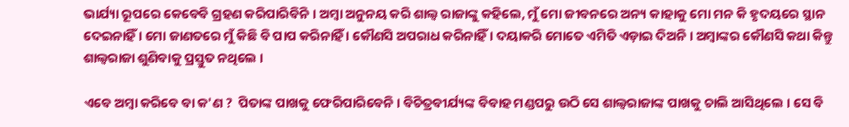ଭାର୍ଯ୍ୟା ରୂପରେ କେବେବି ଗ୍ରହଣ କରିପାରିବିନି । ଅମ୍ବା ଅନୁନୟ କରି ଶାଲ୍ୱ ରାଜାଙ୍କୁ କହିଲେ, ମୁଁ ମୋ ଜୀବନରେ ଅନ୍ୟ କାହାକୁ ମୋ ମନ କି ହୃଦୟରେ ସ୍ଥାନ ଦେଇନାହିଁ । ମୋ ଜାଣତରେ ମୁଁ କିଛି ବି ପାପ କରିନାହିଁ । କୌଣସି ଅପରାଧ କରିନାହିଁ । ଦୟାକରି ମୋତେ ଏମିତି ଏଡ଼ାଇ ଦିଅନି । ଅମ୍ବାଙ୍କର କୌଣସି କଥା କିନ୍ତୁ ଶାଲ୍ୱରାଜା ଶୁଣିବାକୁ ପ୍ରସ୍ତୁତ ନଥିଲେ ।

ଏବେ ଅମ୍ବା କରିବେ ବା କ'ଣ ?  ପିତାଙ୍କ ପାଖକୁ ଫେରିପାରିବେନି । ବିଚିତ୍ରବୀର୍ଯ୍ୟଙ୍କ ବିବାହ ମଣ୍ଡପରୁ ଉଠି ସେ ଶାଲ୍ୱରାଜାଙ୍କ ପାଖକୁ ଚାଲି ଆସିଥିଲେ । ସେ ବି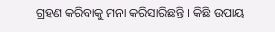ଗ୍ରହଣ କରିବାକୁ ମନା କରିସାରିଛନ୍ତି । କିଛି ଉପାୟ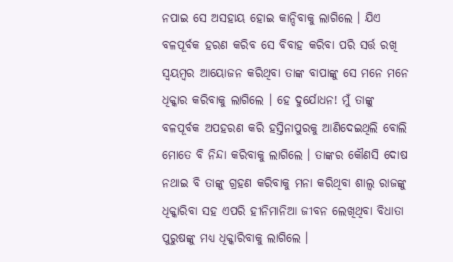ନପାଇ ସେ ଅସହାୟ ହୋଇ କାନ୍ଦିବାକୁ ଲାଗିଲେ । ଯିଏ ବଳପୂର୍ବକ ହରଣ କରିବ ସେ ବିବାହ କରିବା ପରି ସର୍ତ୍ତ ରଖି ସ୍ୱୟମ୍ବର ଆୟୋଜନ କରିଥିବା ତାଙ୍କ ବାପାଙ୍କୁ ସେ ମନେ ମନେ ଧିକ୍କାର କରିବାକୁ ଲାଗିଲେ । ହେ ଦୁର୍ଯୋଧନ! ମୁଁ ତାଙ୍କୁ ବଳପୂର୍ବକ ଅପହରଣ କରି ହସ୍ତିନାପୁରକୁ ଆଣିଦେଇଥିଲି ବୋଲି ମୋତେ ବି ନିନ୍ଦା କରିବାକୁ ଲାଗିଲେ । ତାଙ୍କର କୌଣସି ଦୋଷ ନଥାଇ ବି ତାଙ୍କୁ ଗ୍ରହଣ କରିବାକୁ ମନା କରିଥିବା ଶାଲ୍ୱ ରାଜଙ୍କୁ ଧିକ୍କାରିବା ସହ ଏପରି ହୀନିମାନିଆ ଜୀବନ ଲେଖିଥିବା ବିଧାତା ପୁରୁଷଙ୍କୁ ମଧ୍ୟ ଧିକ୍କାରିବାକୁ ଲାଗିଲେ ।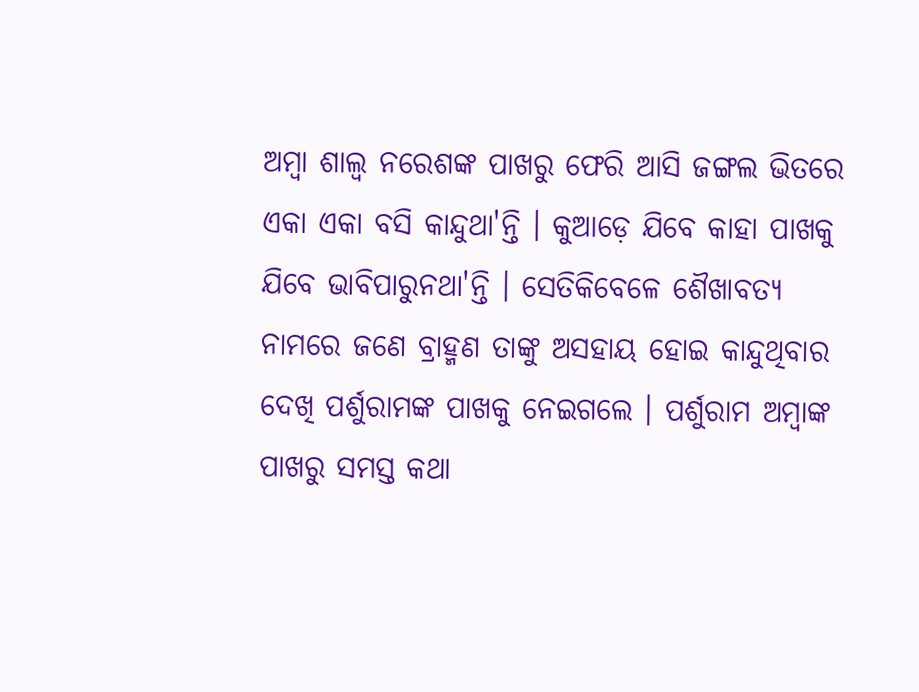ଅମ୍ବା ଶାଲ୍ୱ ନରେଶଙ୍କ ପାଖରୁ ଫେରି ଆସି ଜଙ୍ଗଲ ଭିତରେ ଏକା ଏକା ବସି କାନ୍ଦୁଥା'ନ୍ତି । କୁଆଡ଼େ ଯିବେ କାହା ପାଖକୁ ଯିବେ ଭାବିପାରୁନଥା'ନ୍ତି । ସେତିକିବେଳେ ଶୈଖାବତ୍ୟ ନାମରେ ଜଣେ ବ୍ରାହ୍ମଣ ତାଙ୍କୁ ଅସହାୟ ହୋଇ କାନ୍ଦୁଥିବାର ଦେଖି ପର୍ଶୁରାମଙ୍କ ପାଖକୁ ନେଇଗଲେ । ପର୍ଶୁରାମ ଅମ୍ବାଙ୍କ ପାଖରୁ ସମସ୍ତ କଥା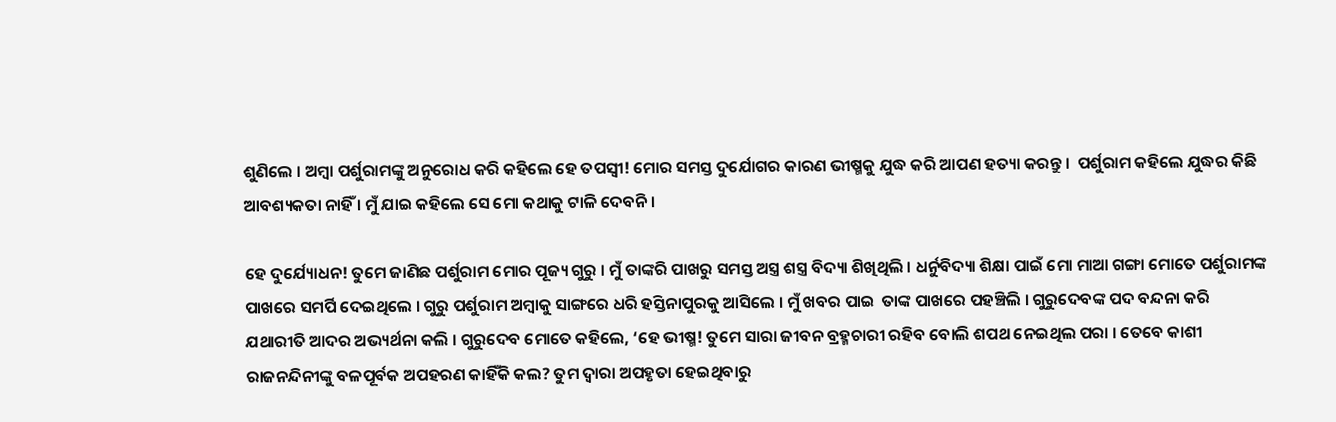ଶୁଣିଲେ । ଅମ୍ବା ପର୍ଶୁରାମଙ୍କୁ ଅନୁରୋଧ କରି କହିଲେ ହେ ତପସ୍ୱୀ! ମୋର ସମସ୍ତ ଦୁର୍ଯୋଗର କାରଣ ଭୀଷ୍ମକୁ ଯୁଦ୍ଧ କରି ଆପଣ ହତ୍ୟା କରନ୍ତୁ ।  ପର୍ଶୁରାମ କହିଲେ ଯୁଦ୍ଧର କିଛି ଆବଶ୍ୟକତା ନାହିଁ । ମୁଁ ଯାଇ କହିଲେ ସେ ମୋ କଥାକୁ ଟାଳି ଦେବନି ।

ହେ ଦୁର୍ଯ୍ୟୋଧନ! ତୁମେ ଜାଣିଛ ପର୍ଶୁରାମ ମୋର ପୂଜ୍ୟ ଗୁରୁ । ମୁଁ ତାଙ୍କରି ପାଖରୁ ସମସ୍ତ ଅସ୍ତ୍ର ଶସ୍ତ୍ର ବିଦ୍ୟା ଶିଖିଥିଲି । ଧର୍ନୁବିଦ୍ୟା ଶିକ୍ଷା ପାଇଁ ମୋ ମାଆ ଗଙ୍ଗା ମୋତେ ପର୍ଶୁରାମଙ୍କ ପାଖରେ ସମର୍ପି ଦେଇଥିଲେ । ଗୁରୁ ପର୍ଶୁରାମ ଅମ୍ବାକୁ ସାଙ୍ଗରେ ଧରି ହସ୍ତିନାପୁରକୁ ଆସିଲେ । ମୁଁ ଖବର ପାଇ  ତାଙ୍କ ପାଖରେ ପହଞ୍ଚିଲି । ଗୁରୁଦେବଙ୍କ ପଦ ବନ୍ଦନା କରି ଯଥାରୀତି ଆଦର ଅଭ୍ୟର୍ଥନା କଲି । ଗୁରୁଦେବ ମୋତେ କହିଲେ, ‘ହେ ଭୀଷ୍ମ! ତୁମେ ସାରା ଜୀବନ ବ୍ରହ୍ମଚାରୀ ରହିବ ବୋଲି ଶପଥ ନେଇଥିଲ ପରା । ତେବେ କାଶୀ ରାଜନନ୍ଦିନୀଙ୍କୁ ବଳପୂର୍ବକ ଅପହରଣ କାହିଁକି କଲ? ତୁମ ଦ୍ୱାରା ଅପହୃତା ହେଇଥିବାରୁ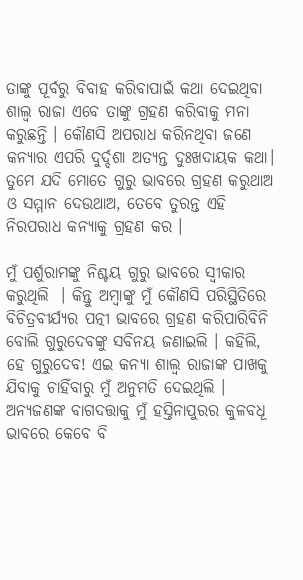ତାଙ୍କୁ ପୂର୍ବରୁ ବିବାହ କରିବାପାଇଁ କଥା ଦେଇଥିବା ଶାଲ୍ୱ ରାଜା ଏବେ ତାଙ୍କୁ ଗ୍ରହଣ କରିବାକୁ ମନା କରୁଛନ୍ତି । କୌଣସି ଅପରାଧ କରିନଥିବା ଜଣେ କନ୍ୟାର ଏପରି ଦୁର୍ଦ୍ଦଶା ଅତ୍ୟନ୍ତ ଦୁଃଖଦାୟକ କଥା। ତୁମେ ଯଦି ମୋତେ ଗୁରୁ ଭାବରେ ଗ୍ରହଣ କରୁଥାଅ ଓ ସମ୍ମାନ ଦେଉଥାଅ, ତେବେ ତୁରନ୍ତ ଏହି ନିରପରାଧ କନ୍ୟାକୁ ଗ୍ରହଣ କର ।

ମୁଁ ପର୍ଶୁରାମଙ୍କୁ ନିଶ୍ଚୟ ଗୁରୁ ଭାବରେ ସ୍ୱୀକାର କରୁଥିଲି  । କିନ୍ତୁ ଅମ୍ବାଙ୍କୁ ମୁଁ କୌଣସି ପରିସ୍ଥିତିରେ ବିଚିତ୍ରବୀର୍ଯ୍ୟର ପତ୍ନୀ ଭାବରେ ଗ୍ରହଣ କରିପାରିବିନି ବୋଲି ଗୁରୁଦେବଙ୍କୁ ସବିନୟ ଜଣାଇଲି । କହିଲି, ହେ ଗୁରୁଦେବ! ଏଇ କନ୍ୟା ଶାଲ୍ୱ ରାଜାଙ୍କ ପାଖକୁ ଯିବାକୁ ଚାହିଁବାରୁ ମୁଁ ଅନୁମତି ଦେଇଥିଲି । ଅନ୍ୟଜଣଙ୍କ ବାଗଦତ୍ତାକୁ ମୁଁ ହସ୍ତିନାପୁରର କୁଳବଧୂ ଭାବରେ କେବେ ବି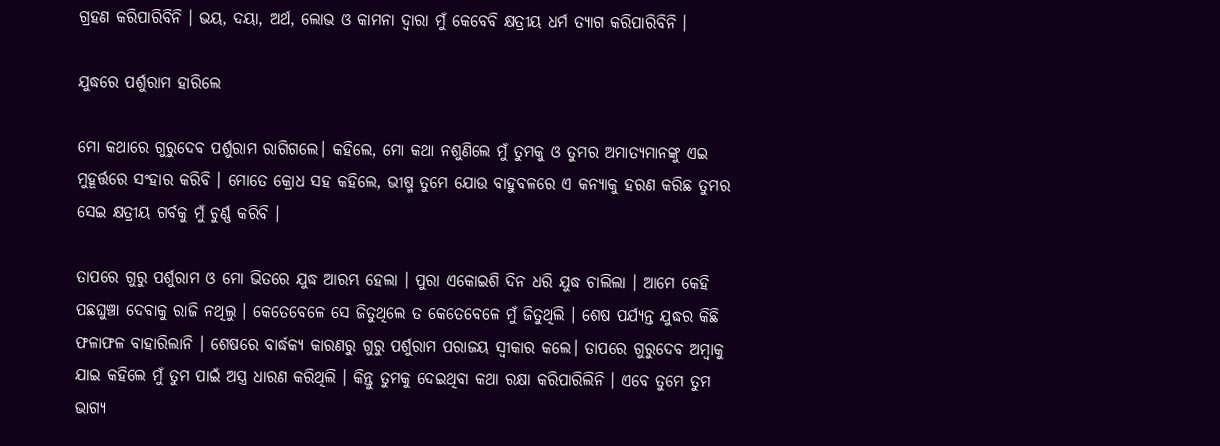ଗ୍ରହଣ କରିପାରିବିନି । ଭୟ, ଦୟା, ଅର୍ଥ, ଲୋଭ ଓ କାମନା ଦ୍ୱାରା ମୁଁ କେବେବି କ୍ଷତ୍ରୀୟ ଧର୍ମ ତ୍ୟାଗ କରିପାରିବିନି ।

ଯୁଦ୍ଧରେ ପର୍ଶୁରାମ ହାରିଲେ

ମୋ କଥାରେ ଗୁରୁଦେବ ପର୍ଶୁରାମ ରାଗିଗଲେ। କହିଲେ, ମୋ କଥା ନଶୁଣିଲେ ମୁଁ ତୁମକୁ ଓ ତୁମର ଅମାତ୍ୟମାନଙ୍କୁ ଏଇ ମୁହୂର୍ତ୍ତରେ ସଂହାର କରିବି । ମୋତେ କ୍ରୋଧ ସହ କହିଲେ, ଭୀଷ୍ମ ତୁମେ ଯୋଉ ବାହୁବଳରେ ଏ କନ୍ୟାକୁ ହରଣ କରିଛ ତୁମର ସେଇ କ୍ଷତ୍ରୀୟ ଗର୍ବକୁ ମୁଁ ଚୁର୍ଣ୍ଣ କରିବି ।

ତାପରେ ଗୁରୁ ପର୍ଶୁରାମ ଓ ମୋ ଭିତରେ ଯୁଦ୍ଧ ଆରମ୍ଭ ହେଲା । ପୁରା ଏକୋଇଶି ଦିନ ଧରି ଯୁଦ୍ଧ ଚାଲିଲା । ଆମେ କେହି ପଛଘୁଞ୍ଚା ଦେବାକୁ ରାଜି ନଥିଲୁ । କେତେବେଳେ ସେ ଜିତୁଥିଲେ ତ କେତେବେଳେ ମୁଁ ଜିତୁଥିଲି । ଶେଷ ପର୍ଯ୍ୟନ୍ତ ଯୁଦ୍ଧର କିଛି ଫଳାଫଳ ବାହାରିଲାନି । ଶେଷରେ ବାର୍ଦ୍ଧକ୍ୟ କାରଣରୁ ଗୁରୁ ପର୍ଶୁରାମ ପରାଜୟ ସ୍ୱୀକାର କଲେ। ତାପରେ ଗୁରୁଦେବ ଅମ୍ବାକୁ ଯାଇ କହିଲେ ମୁଁ ତୁମ ପାଇଁ ଅସ୍ତ୍ର ଧାରଣ କରିଥିଲି । କିନ୍ତୁ ତୁମକୁ ଦେଇଥିବା କଥା ରକ୍ଷା କରିପାରିଲିନି । ଏବେ ତୁମେ ତୁମ ଭାଗ୍ୟ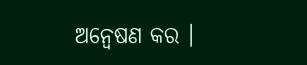ଅନ୍ବେଷଣ କର ।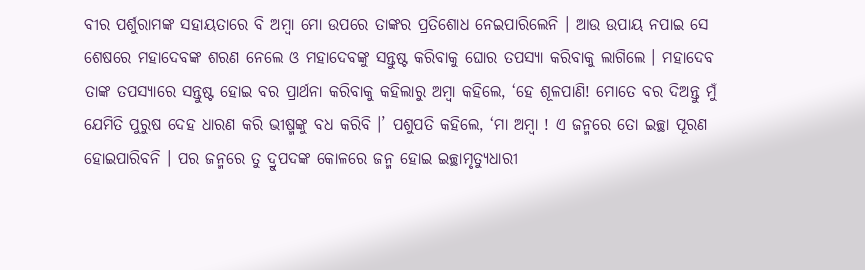ବୀର ପର୍ଶୁରାମଙ୍କ ସହାୟତାରେ ବି ଅମ୍ବା ମୋ ଉପରେ ତାଙ୍କର ପ୍ରତିଶୋଧ ନେଇପାରିଲେନି । ଆଉ ଉପାୟ ନପାଇ ସେ ଶେଷରେ ମହାଦେବଙ୍କ ଶରଣ ନେଲେ ଓ ମହାଦେବଙ୍କୁ ସନ୍ତୁଷ୍ଟ କରିବାକୁ ଘୋର ତପସ୍ୟା କରିବାକୁ ଲାଗିଲେ । ମହାଦେବ ତାଙ୍କ ତପସ୍ୟାରେ ସନ୍ତୁଷ୍ଟ ହୋଇ ବର ପ୍ରାର୍ଥନା କରିବାକୁ କହିଲାରୁ ଅମ୍ବା କହିଲେ, ‘ହେ ଶୂଳପାଣି! ମୋତେ ବର ଦିଅନ୍ତୁ ମୁଁ ଯେମିତି ପୁରୁଷ ଦେହ ଧାରଣ କରି ଭୀଷ୍ମଙ୍କୁ ବଧ କରିବି ।’ ପଶୁପତି କହିଲେ, ‘ମା ଅମ୍ବା ! ଏ ଜନ୍ମରେ ତୋ ଇଚ୍ଛା ପୂରଣ ହୋଇପାରିବନି । ପର ଜନ୍ମରେ ତୁ ଦ୍ରୁପଦଙ୍କ କୋଳରେ ଜନ୍ମ ହୋଇ ଇଚ୍ଛାମୃତ୍ୟୁଧାରୀ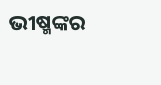ଭୀଷ୍ମଙ୍କର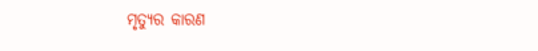ମୃତ୍ୟୁର କାରଣ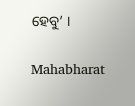ହେବୁ’ ।

Mahabharat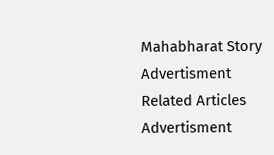Mahabharat Story
Advertisment
Related Articles
Advertisment